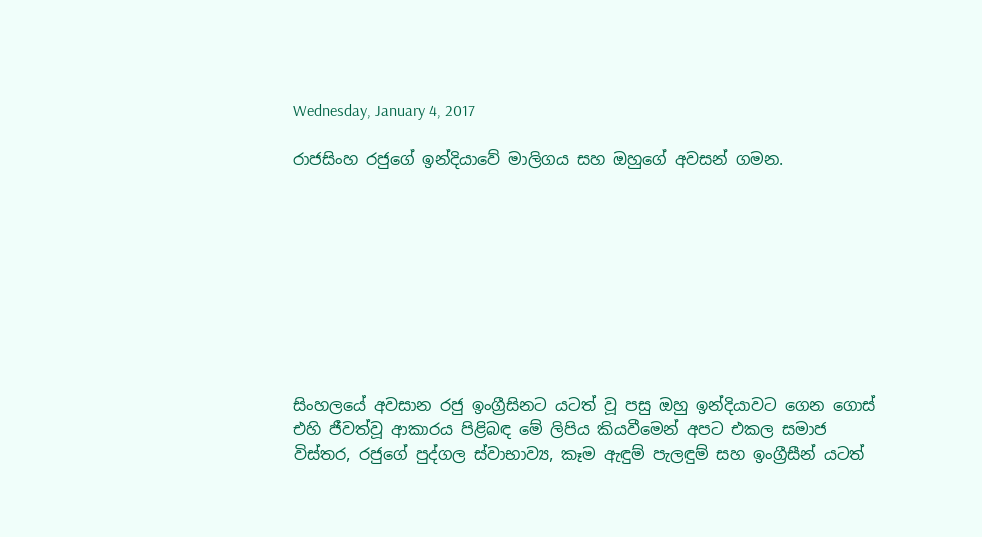Wednesday, January 4, 2017

රාජසිංහ රජුගේ ඉන්දියාවේ මාලිගය සහ ඔහුගේ අවසන් ගමන.









සිංහලයේ අවසාන රජු ඉංග්‍රීසිනට යටත් වූ පසු ඔහු ඉන්දියාවට ගෙන ගොස් එහි ජීවත්වූ ආකාරය පිළිබඳ මේ ලිපිය කියවීමෙන් අපට එකල සමාජ විස්තර, රජුගේ පුද්ගල ස්වාභාව්‍ය, කෑම ඇඳුම් පැලඳුම් සහ ඉංග්‍රීසීන් යටත්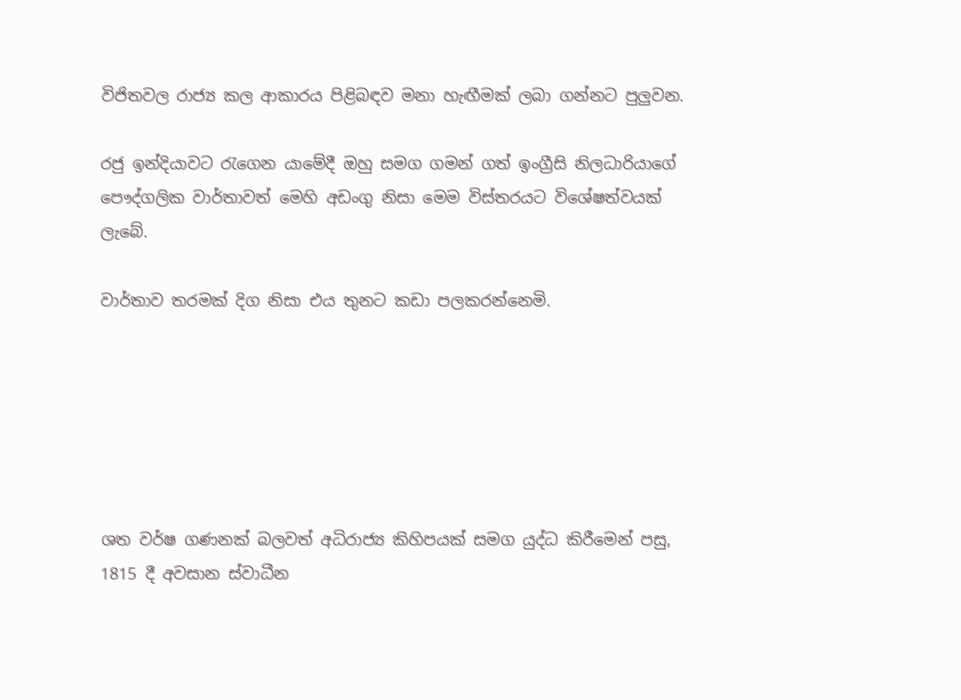විජිතවල රාජ්‍ය කල ආකාරය පිළිබඳව මනා හැඟීමක් ලබා ගන්නට පුලුවන.

රජු ඉන්දියාවට රැගෙන යාමේදී ඔහු සමග ගමන් ගත් ඉංග්‍රීසි නිලධාරියාගේ පෞද්ගලික වාර්තාවත් මෙහි අඩංගු නිසා මෙම විස්තරයට විශේෂත්වයක් ලැබේ.

වාර්තාව තරමක් දිග නිසා එය තුනට කඩා පලකරන්නෙමි.






ශත වර්ෂ ගණනක් බලවත් අධිරාජ්‍ය කිහිපයක් සමග යුද්ධ කිරීමෙන් පසු, 1815 දී අවසාන ස්වාධීන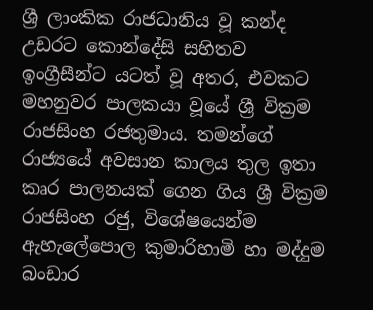ශ්‍රී ලාංකික රාජධානිය වූ කන්ද උඩරට කොන්දේසි සහිතව ඉංග්‍රීසීන්ට යටත් වූ අතර, එවකට මහනුවර පාලකයා වූයේ ශ්‍රී වික්‍රම රාජසිංහ රජතුමාය. තමන්ගේ රාජ්‍යයේ අවසාන කාලය තුල ඉතා කෘර පාලනයක් ගෙන ගිය ශ්‍රී වික්‍රම රාජසිංහ රජු, විශේෂයෙන්ම ඇහැලේපොල කුමාරිහාමි හා මද්දුම බංඩාර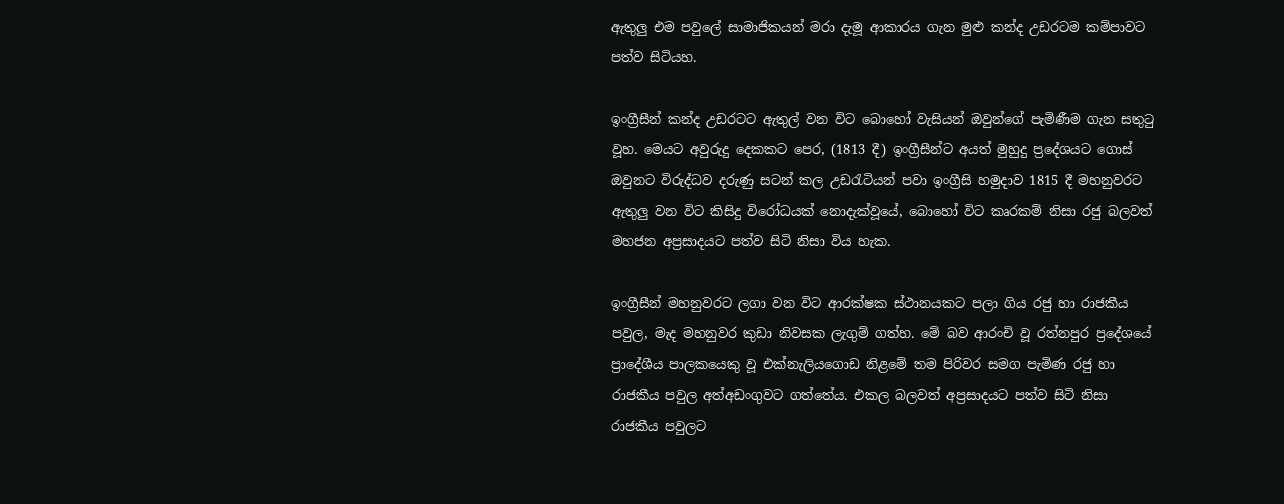ඇතුලු එම පවුලේ සාමාජිකයන් මරා දැමූ ආකාරය ගැන මුළු කන්ද උඩරටම කම්පාවට පත්ව සිටියහ.

ඉංග්‍රීසීන් කන්ද උඩරටට ඇතුල් වන විට බොහෝ වැසියන් ඔවුන්ගේ පැමිණීම ගැන සතුටු වූහ. මෙයට අවුරුදු දෙකකට පෙර, (1813 දී) ඉංග්‍රීසීන්ට අයත් මුහුදු ප්‍රදේශයට ගොස් ඔවුනට විරුද්ධව දරුණු සටන් කල උඩරැටියන් පවා ඉංග්‍රීසි හමුදාව 1815 දී මහනුවරට ඇතුලු වන විට කිසිදු විරෝධයක් නොදැක්වූයේ, බොහෝ විට කෘරකම් නිසා රජු බලවත් මහජන අප්‍රසාදයට පත්ව සිටි නිසා විය හැක.

ඉංග්‍රීසීන් මහනුවරට ලගා වන විට ආරක්ෂක ස්ථානයකට පලා ගිය රජු හා රාජකීය පවුල, මැද මහනුවර කුඩා නිවසක ලැගුම් ගත්හ. මේ බව ආරංචි වූ රත්නපුර ප්‍රදේශයේ ප්‍රාදේශීය පාලකයෙකු වූ එක්නැලියගොඩ නිළමේ තම පිරිවර සමග පැමිණ රජු හා රාජකීය පවුල අත්අඩංගුවට ගත්තේය. එකල බලවත් අප්‍රසාදයට පත්ව සිටි නිසා රාජකීය පවුලට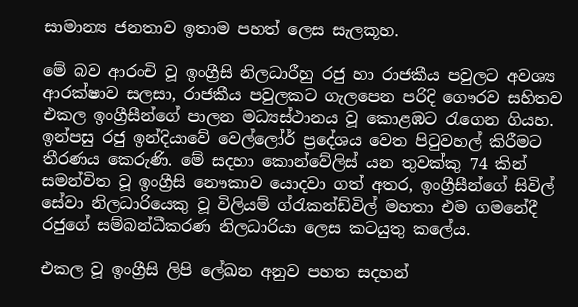සාමාන්‍ය ජනතාව ඉතාම පහත් ලෙස සැලකූහ.

මේ බව ආරංචි වූ ඉංග්‍රීසි නිලධාරීහු රජු හා රාජකීය පවුලට අවශ්‍ය  ආරක්ෂාව සලසා, රාජකීය පවුලකට ගැලපෙන පරිදි ගෞරව සහිතව එකල ඉංග්‍රීසීන්ගේ පාලන මධ්‍යස්ථානය වූ කොළඹට රැගෙන ගියහ. ඉන්පසු රජු ඉන්දියාවේ වෙල්ලෝර් ප්‍රදේශය වෙත පිටුවහල් කිරීමට තීරණය කෙරුණි. මේ සදහා කොන්වේලිස් යන තුවක්කු 74 කින් සමන්විත වූ ඉංග්‍රීසි නෞකාව යොදවා ගත් අතර, ඉංග්‍රීසීන්ගේ සිවිල් සේවා නිලධාරියෙකු වූ විලියම් ග්රැකන්ඩ්විල් මහතා එම ගමනේදී රජුගේ සම්බන්ධීකරණ නිලධාරියා ලෙස කටයුතු කලේය.

එකල වූ ඉංග්‍රීසි ලිපි ලේඛන අනුව පහත සදහන්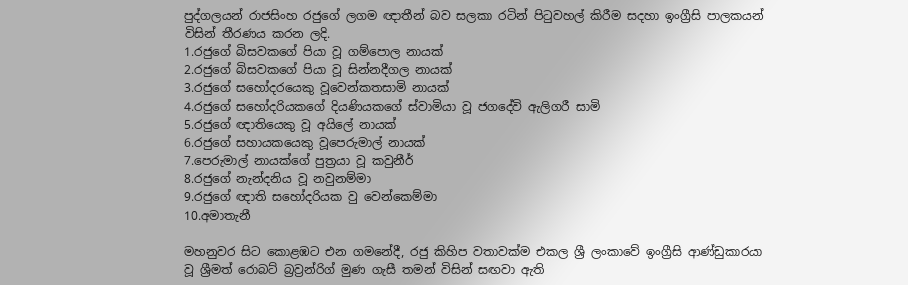පුද්ගලයන් රාජසිංහ රජුගේ ලගම ඥාතීන් බව සලකා රටින් පිටුවහල් කිරීම සදහා ඉංග්‍රීසි පාලකයන් විසින් තීරණය කරන ලදි.
1.රජුගේ බිසවකගේ පියා වූ ගම්පොල නායක්
2.රජුගේ බිසවකගේ පියා වූ සින්නදීගල නායක්
3.රජුගේ සහෝදරයෙකු වූවෙන්කතසාමි නායක්
4.රජුගේ සහෝදරියකගේ දියණියකගේ ස්වාමියා වූ ජගදේවි ඇලිගරී සාමි
5.රජුගේ ඥාතියෙකු වූ අයිලේ නායක්
6.රජුගේ සහායකයෙකු වූපෙරුමාල් නායක්
7.පෙරුමාල් නායක්ගේ පුත්‍රයා වූ කවුනීර්
8.රජුගේ නැන්දනිය වූ නවුනම්මා
9.රජුගේ ඥාති සහෝදරියක වු වෙන්කෙම්මා
10.අමාතැනී

මහනුවර සිට කොළඹට එන ගමනේදී, රජු කිහිප වතාවක්ම එකල ශ්‍රී ලංකාවේ ඉංග්‍රීසි ආණ්ඩුකාරයා වූ ශ්‍රීමත් රොබට් බ්‍රව්‍රන්රිග් මුණ ගැසී තමන් විසින් සඟවා ඇති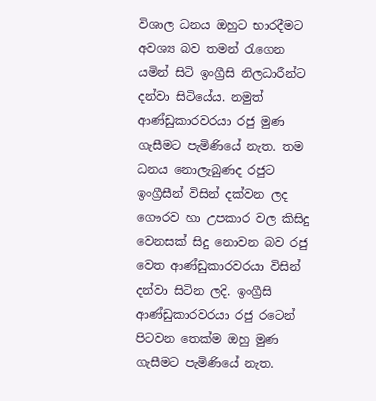විශාල ධනය ඔහුට භාරදීමට අවශ්‍ය බව තමන් රැගෙන යමින් සිටි ඉංග්‍රීසි නිලධාරීන්ට දන්වා සිටියේය. නමුත් ආණ්ඩුකාරවරයා රජු මුණ ගැසීමට පැමිණියේ නැත. තම ධනය නොලැබුණද රජුට ඉංග්‍රීසීන් විසින් දක්වන ලද ගෞරව හා උපකාර වල කිසිදු වෙනසක් සිදු නොවන බව රජු වෙත ආණ්ඩුකාරවරයා විසින් දන්වා සිටින ලදි. ඉංග්‍රීසි ආණ්ඩුකාරවරයා රජු රටෙන් පිටවන තෙක්ම ඔහු මුණ ගැසීමට පැමිණියේ නැත.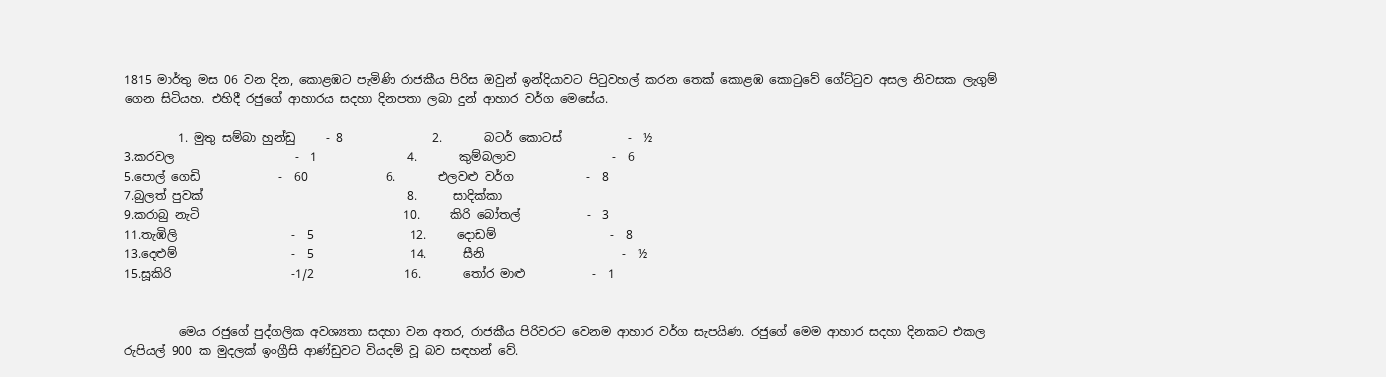1815 මාර්තු මස 06 වන දින, කොළඹට පැමිණි රාජකීය පිරිස ඔවුන් ඉන්දියාවට පිටුවහල් කරන තෙක් කොළඹ කොටුවේ ගේට්ටුව අසල නිවසක ලැගුම් ගෙන සිටියහ. එහිදී රජුගේ ආහාරය සදහා දිනපතා ලබා දුන් ආහාර වර්ග මෙසේය.

         1. මුතු සම්බා හුන්ඩු     - 8               2.       බටර් කොටස්           -  ½
3.කරවල                    -  1               4.       කුම්බලාව                -  6
5.පොල් ගෙඩි             -  60             6.       එලවළු වර්ග            -  8
7.බුලත් පුවක්                                  8.      සාදික්කා
9.කරාබු නැටි                                  10.     කිරි බෝතල්           -  3
11.තැඹිලි                   -  5                12.     දොඩම්                   -  8
13.දෙළුම්                   -  5                14.      සීනි                       -  ½
15.සූකිරි                    -1/2               16.       තෝර මාළු           -  1


         මෙය රජුගේ පුද්ගලික අවශ්‍යතා සදහා වන අතර, රාජකීය පිරිවරට වෙනම ආහාර වර්ග සැපයිණ. රජුගේ මෙම ආහාර සදහා දිනකට එකල රුපියල් 900 ක මුදලක් ඉංග්‍රීසි ආණ්ඩුවට වියදම් වූ බව සඳහන් වේ.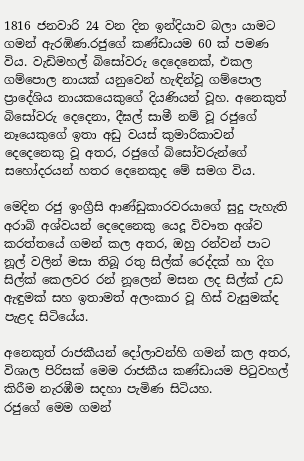1816 ජනවාරි 24 වන දින ඉන්දියාව බලා යාමට ගමන් ඇරඹිණ.රජුගේ කණ්ඩායම 60 ක් පමණ විය. වැඩිමහල් බිසෝවරු දෙදෙනෙක්, එකල ගම්පොල නායක් යනුවෙන් හැඳින්වූ ගම්පොල ප්‍රාදේශිය නායකයෙකුගේ දියණියන් වූහ. අනෙකුත් බිසෝවරු දෙදෙනා, දීඝල් සාමී නම් වූ රජුගේ නෑයෙකුගේ ඉතා අඩු වයස් කුමාරිකාවන් දෙදෙනෙකු වූ අතර, රජුගේ බිසෝවරුන්ගේ සහෝදරයන් හතර දෙනෙකුද මේ සමග විය.

මෙදින රජු ඉංග්‍රීසි ආණ්ඩුකාරවරයාගේ සුදු පැහැති අරාබි අශ්වයන් දෙදෙනෙකු යෙදූ විවෟත අශ්ව කරත්තයේ ගමන් කල අතර, ඔහු රන්වන් පාට නූල් වලින් මසා තිබූ රතු සිල්ක් රෙද්දක් හා දිග සිල්ක් කෙලවර රන් නූලෙන් මසන ලද සිල්ක් උඩ ඇඳුමක් සහ ඉතාමත් අලංකාර වූ හිස් වැසුමක්ද පැළද සිටියේය.

අනෙකුත් රාජකීයන් දෝලාවන්හි ගමන් කල අතර, විශාල පිරිසක් මෙම රාජකීය කණ්ඩායම පිටුවහල් කිරීම නැරඹීම සදහා පැමිණ සිටියහ.
රජුගේ මෙම ගමන්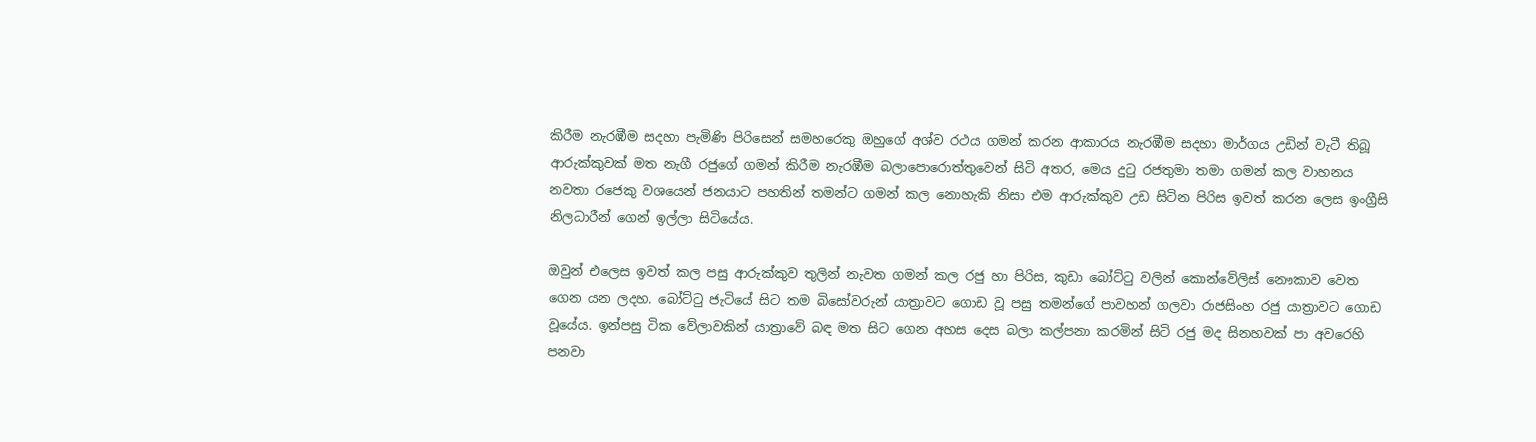කිරීම නැරඹීම සදහා පැමිණි පිරිසෙන් සමහරෙකු ඔහුගේ අශ්ව රථය ගමන් කරන ආකාරය නැරඹීම සදහා මාර්ගය උඩින් වැටී තිබූ ආරුක්කුවක් මත නැගී රජුගේ ගමන් කිරීම නැරඹීම බලාපොරොත්තුවෙන් සිටි අතර, මෙය දුටු රජතුමා තමා ගමන් කල වාහනය නවතා රජෙකු වශයෙන් ජනයාට පහතින් තමන්ට ගමන් කල නොහැකි නිසා එම ආරුක්කුව උඩ සිටින පිරිස ඉවත් කරන ලෙස ඉංග්‍රීසි නිලධාරීන් ගෙන් ඉල්ලා සිටියේය.

ඔවුන් එලෙස ඉවත් කල පසු ආරුක්කුව තුලින් නැවත ගමන් කල රජු හා පිරිස, කුඩා බෝට්ටු වලින් කොන්වේලිස් නෞකාව වෙත ගෙන යන ලදහ. බෝට්ටු ජැටියේ සිට තම බිසෝවරුන් යාත්‍රාවට ගොඩ වූ පසු තමන්ගේ පාවහන් ගලවා රාජසිංහ රජු යාත්‍රාවට ගොඩ වූයේය. ඉන්පසු ටික වේලාවකින් යාත්‍රාවේ බඳ මත සිට ගෙන අහස දෙස බලා කල්පනා කරමින් සිටි රජු මද සිනහවක් පා අවරෙහි පනවා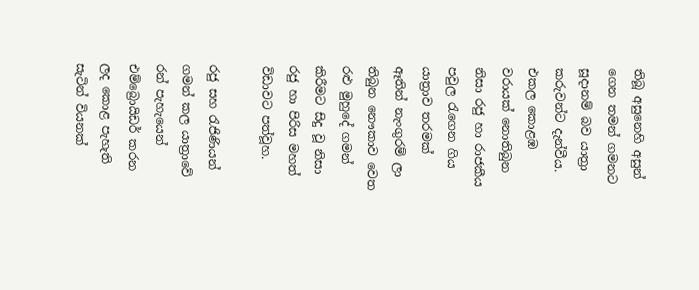තිබූ අසුනෙහි අසුන් ගෙන තමන් ගමනට සූදානම් බව යාත්‍රා කරුවන්ට දැන්වීය. එකල කොළඹ වරායක් නොතිබුන නිසා රජු හා රාජකීය පවුල රැගෙන ගිය යාත්‍රාව තරමක් ඈතින් නැංගුරම් ලා තිබුන නෞකාව වෙත රළු මුහුදේ ගමන් කිරීමට සිදු වූ නිසා රජු හා පිරිස මහත් විඩාවට පත්වූහ.

රජු සහ රැජිණියන් ගමන් කල යාත්‍රාවේ රන් පැහැයෙන් එම්බ්‍රොයිඩර් කරන ලද කොළ පැහැති සැටින් වියනක්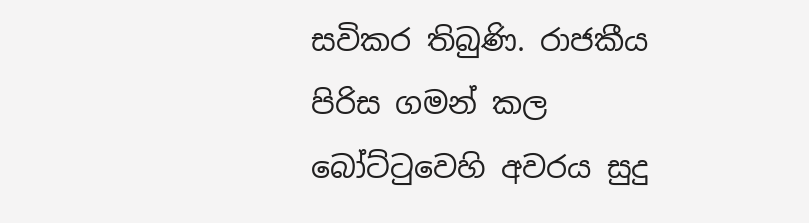සවිකර තිබුණි. රාජකීය පිරිස ගමන් කල බෝට්ටුවෙහි අවරය සුදු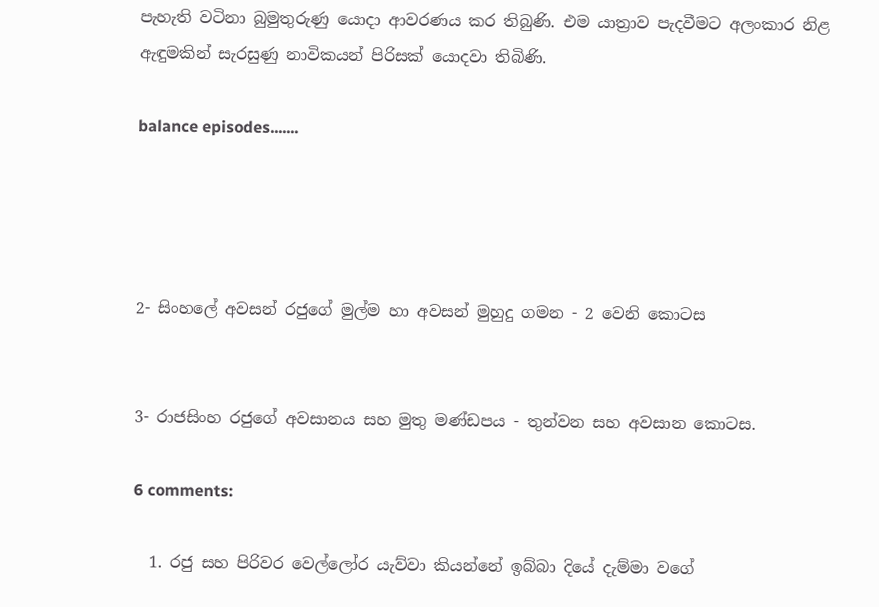පැහැති වටිනා බුමුතුරුණු යොදා ආවරණය කර තිබුණි. එම යාත්‍රාව පැදවීමට අලංකාර නිළ ඇඳුමකින් සැරසුණු නාවිකයන් පිරිසක් යොදවා තිබිණි.

balance episodes.......




2- සිංහලේ අවසන් රජුගේ මුල්ම හා අවසන් මුහුදු ගමන - 2 වෙනි කොටස


3- රාජසිංහ රජුගේ අවසානය සහ මුතු මණ්ඩපය - තුන්වන සහ අවසාන කොටස.

6 comments:

  1. රජු සහ පිරිවර වෙල්ලෝර යැව්වා කියන්නේ ඉබ්බා දියේ දැම්මා වගේ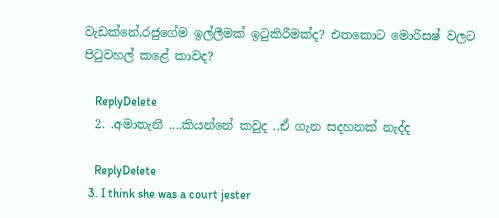වැඩක්නේ,රජුගේම ඉල්ලීමක් ඉටුකිරීමක්ද? එතකොට මොරිසෂ් වලට පිටුවහල් කළේ කාවද?

    ReplyDelete
  2. .අමාතැනී ....කියන්නේ කවුද ..ඒ ගැන සදහනක් නැද්ද

    ReplyDelete
  3. I think she was a court jester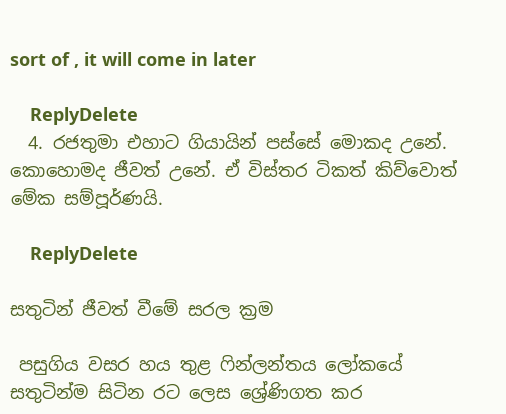sort of , it will come in later

    ReplyDelete
  4. රජතුමා එහාට ගියායින් පස්සේ මොකද උනේ. කොහොමද ජීවත් උනේ. ඒ විස්තර ටිකත් කිව්වොත් මේක සම්පූර්ණයි.

    ReplyDelete

සතුටින් ජීවත් වීමේ සරල ක්‍රම

 පසුගිය වසර හය තුළ ෆින්ලන්තය ලෝකයේ සතුටින්ම සිටින රට ලෙස ශ්‍රේණිගත කර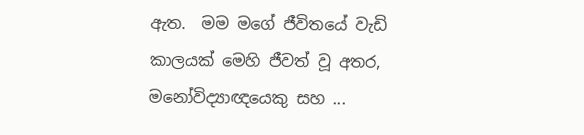ඇත.  මම මගේ ජීවිතයේ වැඩි කාලයක් මෙහි ජීවත් වූ අතර, මනෝවිද්‍යාඥයෙකු සහ ...